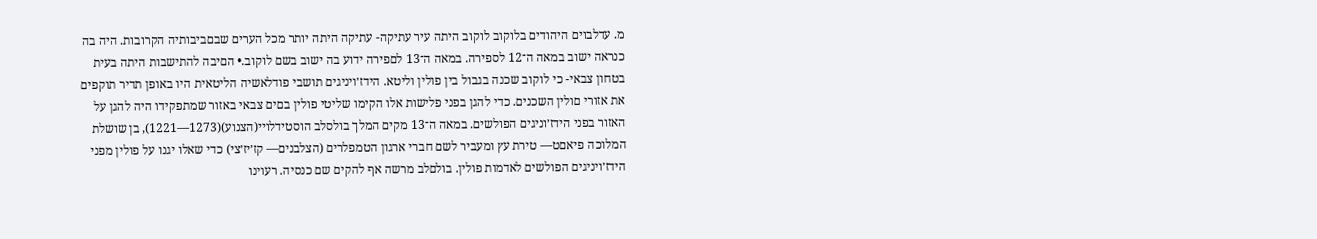מ. עדלבוים היהודים בלוקוב לוקוב היתה עיר עתיקה- עתיקה היתה יותר מכל הערים שבםביבותיה הקרובות. היה בה כנראה ישוב במאה ה־12 לספירה. במאה ה־13 לםפירה ידוע בה ישוב בשם לוקוב.• הםיבה להתישבות היתה בעית בטחון צבאי- כי לוקוב שכנה בגבול בין פולין וליטא. הידז׳ויניגים תושבי פודלאשיה הליטאית היו באופן תדיר תוקפים את אזורי םולין השכנים. כדי להגן בפני פלישות אלו הקימו שליטי פולין בםים צבאי באזור שמתפקידו היה להגן על האזור בפני הידז׳וניגים הפולשים. במאה ה־13 מקים המלך בולסלב הוסטידלױי(הצנוע)(1273—1221), בן שושלת המלוכה פיאםט— טירת עץ ומעביר לשם חברי ארגון הטמפלרים (הצלבנים— קז׳יז׳צי) כדי שאלו יגנו על פולין מפני הידז׳ויניגים הפולשים לאדמות פולין. בולםלב מרשה אף להקים שם כנסיה. רעױנו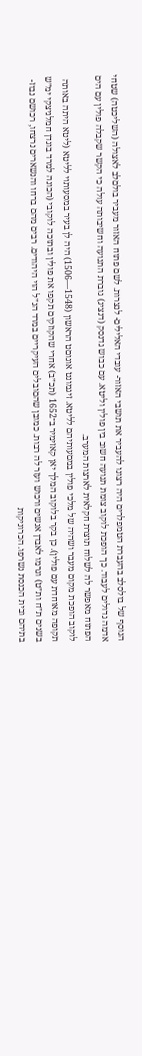הנוסף של בולסלב בהעברת הטמפלרים היה רצונו להעביר את תושבי האזור- עובדי האלילים- לנצרות. לשם פתוח האזור מעביר בולםלב לאצולה (השליכטה) שטחי אדמה גדולים לעבוד. כך הופכת לוקוב צומת תנועה חשוב בין פולין וליטא. עם כבוש גדנסק (דנציג) גוברת התנועה וחשיבותה עולה כי הקשר שקבלה פולין עם הים הפתוח מאפשר לה לשלוח תוצרת חקלאית לארצות המערב.
לוקוב הופכת מקום מעבר ושהיה של מלכי פולין במםעותיהם לליטא. זיגמונט אוגוםט הראשון (1548—1506) היה לן בעיר במסעותױ לליטא (ליטא היתה באותה תקופה מאוחדת עם פולין). כן בקר בלוקוב המלך יאן קאזימיר ב־1652 (תכ״ב) אחרי שהקוזקים תקפו את פולין ובתוכה לוקובי (הכונה למרד בוגדן חמלניצקי ימ״ש בשנים ת״ח ות״ט) וגרמו לאבדן אנשים ורכוש ועזר לה רבות. כמובן שהםובלים העיקרײם במרד הנ״ל הױ היהודים. רבים מהם ברחו והנשארים נרצחו, רכושם נבוז- בתיהם ובית הכנסת נשרפו. הכרוניקות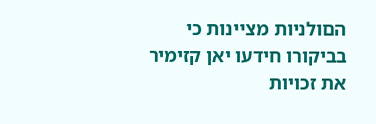הםולניות מצײנות כי בביקורו חידעו יאן קזימיר את זכויות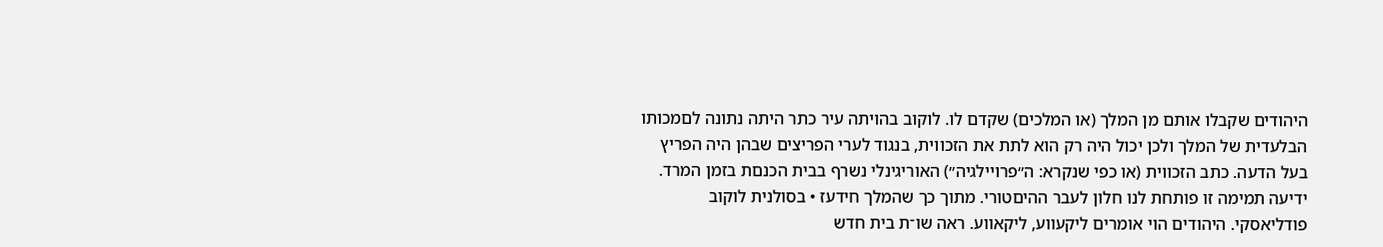היהודים שקבלו אותם מן המלך (או המלכים) שקדם לו. לוקוב בהױתה עיר כתר היתה נתונה לםמכותו הבלעדית של המלך ולכן יכול היה רק הוא לתת את הזכוױת, בנגוד לערי הפריצים שבהן היה הפריץ בעל הדעה. כתב הזכוױת (או כפי שנקרא: ה״פרױילגיה״) האוריגינלי נשרף בבית הכנםת בזמן המרד. ידיעה תמימה זו פותחת לנו חלון לעבר ההיםטורי. מתוך כך שהמלך חידעז • בסולנית לוקוב פודליאסקי. היהודים הױ אומרים ליקעװע, ליקאװע. ראה שו־ת בית חדש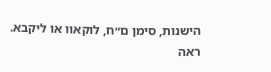הישנות, סימן ם״ח, לוקאװ או ליקבא. ראה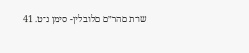שו־ת םהר״ם םלובלין- סימן נ־ט. 41